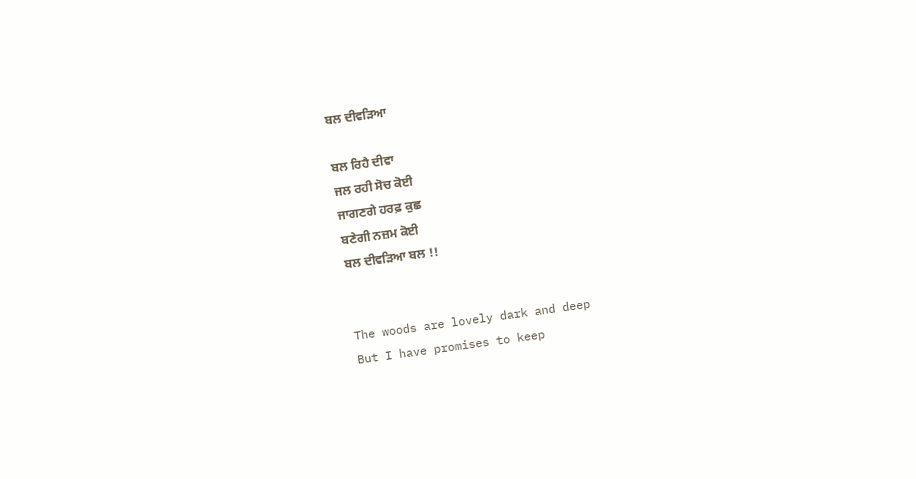ਬਲ ਦੀਵੜਿਆ

ਬਲ ਰਿਹੈ ਦੀਵਾ
ਜਲ ਰਹੀ ਸੋਚ ਕੋਈ
ਜਾਗਣਗੇ ਹਰਫ਼ ਕੁਛ
ਬਣੇਗੀ ਨਜ਼ਮ ਕੋਈ
ਬਲ ਦੀਵੜਿਆ ਬਲ !!


The woods are lovely dark and deep
But I have promises to keep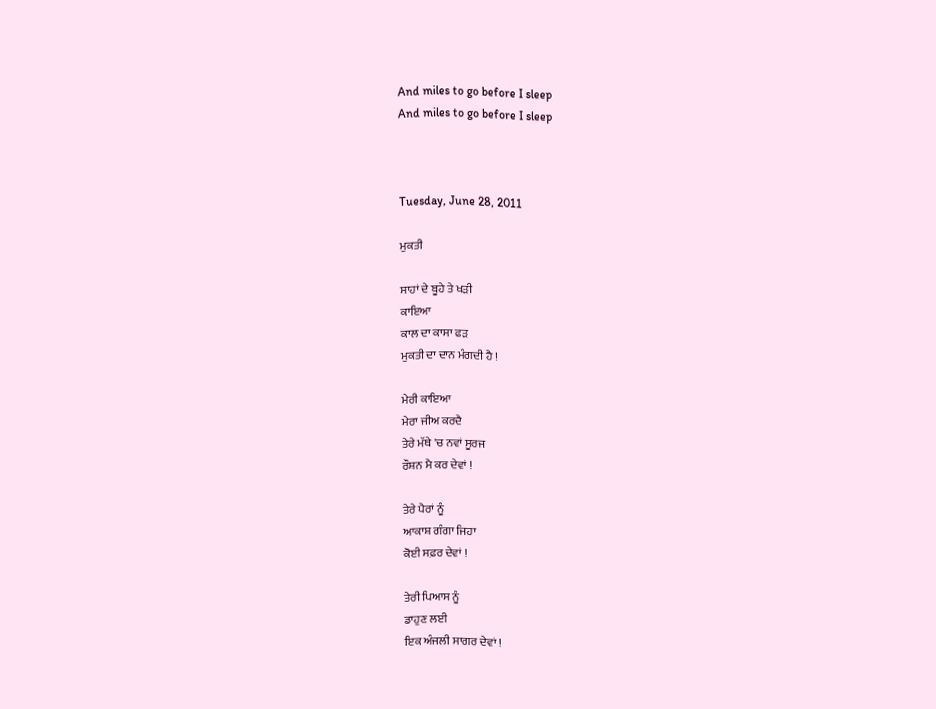And miles to go before I sleep
And miles to go before I sleep



Tuesday, June 28, 2011

ਮੁਕਤੀ

ਸਾਹਾਂ ਦੇ ਬੂਹੇ ਤੇ ਖੜੀ
ਕਾਇਆ
ਕਾਲ ਦਾ ਕਾਸਾ ਫੜ
ਮੁਕਤੀ ਦਾ ਦਾਨ ਮੰਗਦੀ ਹੈ !

ਮੇਰੀ ਕਾਇਆ
ਮੇਰਾ ਜੀਅ ਕਰਦੈ
ਤੇਰੇ ਮੱਥੇ 'ਚ ਨਵਾਂ ਸੂਰਜ
ਰੌਸ਼ਨ ਮੈ ਕਰ ਦੇਵਾਂ !

ਤੇਰੇ ਪੈਰਾਂ ਨੂੰ
ਆਕਾਸ਼ ਗੰਗਾ ਜਿਹਾ
ਕੋਈ ਸਫ਼ਰ ਦੇਵਾਂ !

ਤੇਰੀ ਪਿਆਸ ਨੂੰ
ਡਾਹੁਣ ਲਈ
ਇਕ ਅੰਜਲੀ ਸਾਗਰ ਦੇਵਾਂ !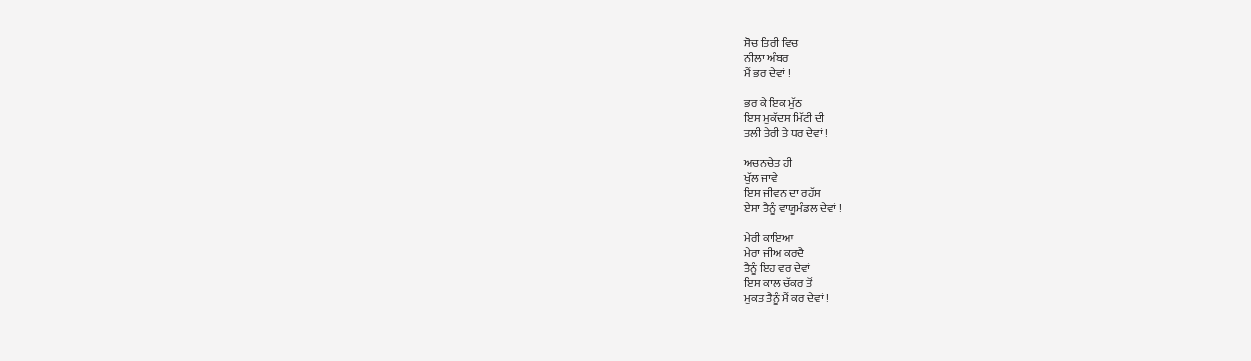ਸੋਚ ਤਿਰੀ ਵਿਚ
ਨੀਲਾ ਅੰਬਰ
ਮੈਂ ਭਰ ਦੇਵਾਂ !

ਭਰ ਕੇ ਇਕ ਮੁੱਠ
ਇਸ ਮੁਕੱਦਸ ਮਿੱਟੀ ਦੀ
ਤਲੀ ਤੇਰੀ ਤੇ ਧਰ ਦੇਵਾਂ !

ਅਚਨਚੇਤ ਹੀ
ਖੁੱਲ ਜਾਵੇ
ਇਸ ਜੀਵਨ ਦਾ ਰਹੱਸ
ਏਸਾ ਤੈਨੂੰ ਵਾਯੂਮੰਡਲ ਦੇਵਾਂ !

ਮੇਰੀ ਕਾਇਆ
ਮੇਰਾ ਜੀਅ ਕਰਦੈ
ਤੈਨੂੰ ਇਹ ਵਰ ਦੇਵਾਂ
ਇਸ ਕਾਲ ਚੱਕਰ ਤੋਂ
ਮੁਕਤ ਤੈਨੂੰ ਮੈਂ ਕਰ ਦੇਵਾਂ !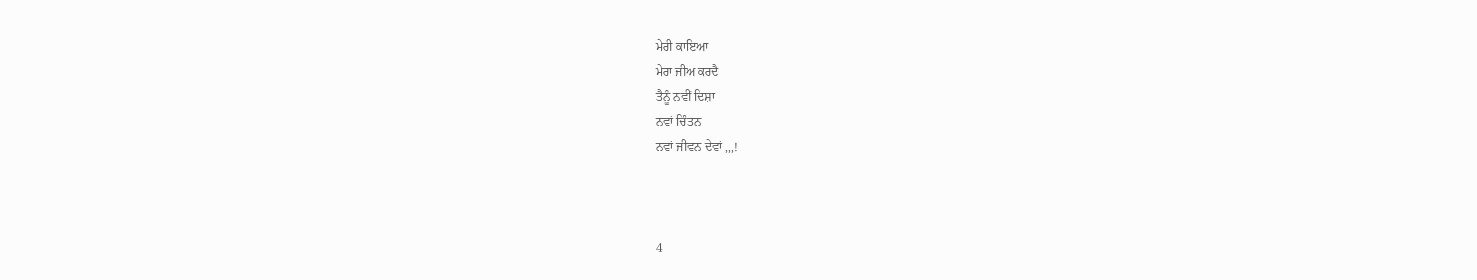ਮੇਰੀ ਕਾਇਆ
ਮੇਰਾ ਜੀਅ ਕਰਦੈ
ਤੈਨੂੰ ਨਵੀਂ ਦਿਸ਼ਾ
ਨਵਾਂ ਚਿੰਤਨ
ਨਵਾਂ ਜੀਵਨ ਦੇਵਾਂ ,,,!



4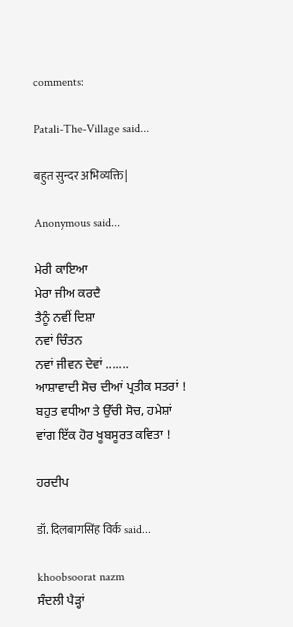comments:

Patali-The-Village said...

बहुत सुन्दर अभिव्यक्ति|

Anonymous said...

ਮੇਰੀ ਕਾਇਆ
ਮੇਰਾ ਜੀਅ ਕਰਦੈ
ਤੈਨੂੰ ਨਵੀਂ ਦਿਸ਼ਾ
ਨਵਾਂ ਚਿੰਤਨ
ਨਵਾਂ ਜੀਵਨ ਦੇਵਾਂ .......
ਆਸ਼ਾਵਾਦੀ ਸੋਚ ਦੀਆਂ ਪ੍ਰਤੀਕ ਸਤਰਾਂ !
ਬਹੁਤ ਵਧੀਆ ਤੇ ਉੱਚੀ ਸੋਚ, ਹਮੇਸ਼ਾਂ ਵਾਂਗ ਇੱਕ ਹੋਰ ਖੂਬਸੂਰਤ ਕਵਿਤਾ !

ਹਰਦੀਪ

डॉ. दिलबागसिंह विर्क said...

khoobsoorat nazm
ਸੰਦਲੀ ਪੈੜ੍ਹਾਂ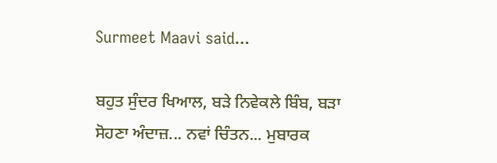Surmeet Maavi said...

ਬਹੁਤ ਸੁੰਦਰ ਖਿਆਲ, ਬੜੇ ਨਿਵੇਕਲੇ ਬਿੰਬ, ਬੜਾ ਸੋਹਣਾ ਅੰਦਾਜ਼... ਨਵਾਂ ਚਿੰਤਨ... ਮੁਬਾਰਕ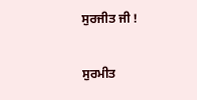ਸੁਰਜੀਤ ਜੀ !

ਸੁਰਮੀਤ